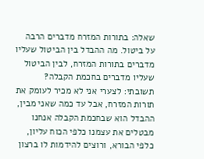שאלה: בתורות המזרח מדברים הרבה על ביטול. מה ההבדל בין הביטול שעליו מדברים בתורות המזרח, לבין הביטול שעליו מדברים בחכמת הקבלה?
תשובתי: לצערי אני לא מכיר לעומק את תורות המזרח, אבל עד כמה שאני מבין, ההבדל הוא שבחכמת הקבלה אנחנו מבטלים את עצמנו כלפי הכוח עליון, כלפי הבורא, ורוצים להידמות לו ברצון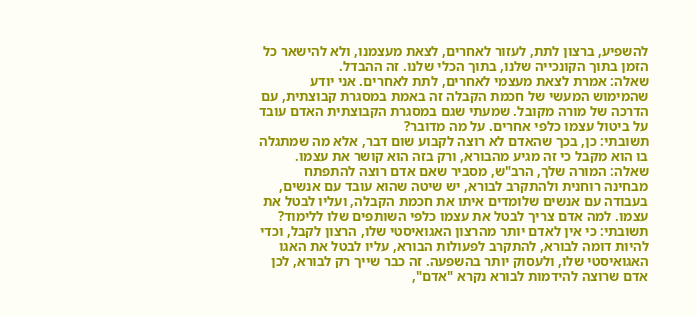להשפיע, ברצון לתת, לעזור לאחרים, לצאת מעצמנו, ולא להישאר כל הזמן בתוך הקונכייה שלנו, בתוך הכלי שלנו. זה ההבדל.
שאלה: אמרת לצאת מעצמי לאחרים, לתת לאחרים. אני יודע שהמימוש המעשי של חכמת הקבלה זה באמת במסגרת קבוצתית, עם הדרכה של מורה מקובל. שמעתי שגם במסגרת הקבוצתית האדם עובד על ביטול עצמו כלפי אחרים. על מה מדובר?
תשובתי: כן, בכך שהאדם לא רוצה לקבוע שום דבר, אלא מה שמתגלה בו הוא מקבל כי זה מגיע מהבורא, ורק בזה הוא קושר את עצמו.
שאלה: המורה שלך, הרב"ש, מסביר שאם אדם רוצה להתפתח מבחינה רוחנית ולהתקרב לבורא, יש שיטה שהוא עובד עם אנשים, בעבודה עם אנשים שלומדים איתו את חכמת הקבלה, ועליו לבטל את עצמו. למה אדם צריך לבטל את עצמו כלפי השותפים שלו ללימוד?
תשובתי: כי אין לאדם יותר מהרצון האגואיסטי שלו, הרצון לקבל, וכדי להיות דומה לבורא, להתקרב לפעולות הבורא, עליו לבטל את האגו האגואיסטי שלו, ולעסוק יותר בהשפעה. זה כבר שייך רק לבורא, לכן אדם שרוצה להידמות לבורא נקרא "אדם",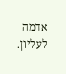אדמה לעליון.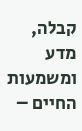קבלה, מדע ומשמעות החיים –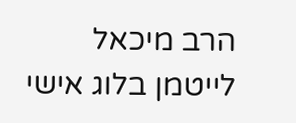הרב מיכאל לייטמן בלוג אישי